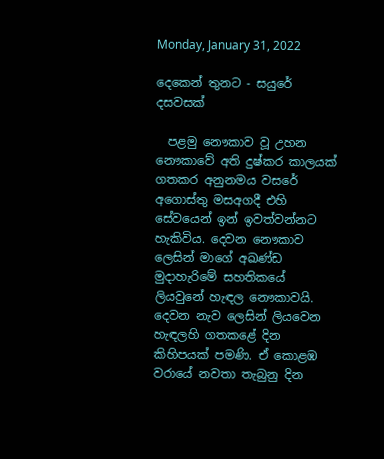Monday, January 31, 2022

දෙකෙන් තුනට - සයුරේ දසවසක්

  පළමු නෞකාව වූ උහන නෞකාවේ අති දුෂ්කර කාලයක් ගතකර අනුනමය වසරේ අගොස්තු මසඅගදී එහි සේවයෙන් ඉන් ඉවත්වන්නට හැකිවිය. දෙවන නෞකාව ලෙසින් මාගේ අඛණ්ඩ මුදාහැරිමේ සහතිකයේ ලියවුනේ හැඳල නෞකාවයි. දෙවන නැව ලෙසින් ලියවෙන හැඳලහි ගතකළේ දින කිහිපයක් පමණි. ඒ කොළඹ වරායේ නවතා තැබුනු දින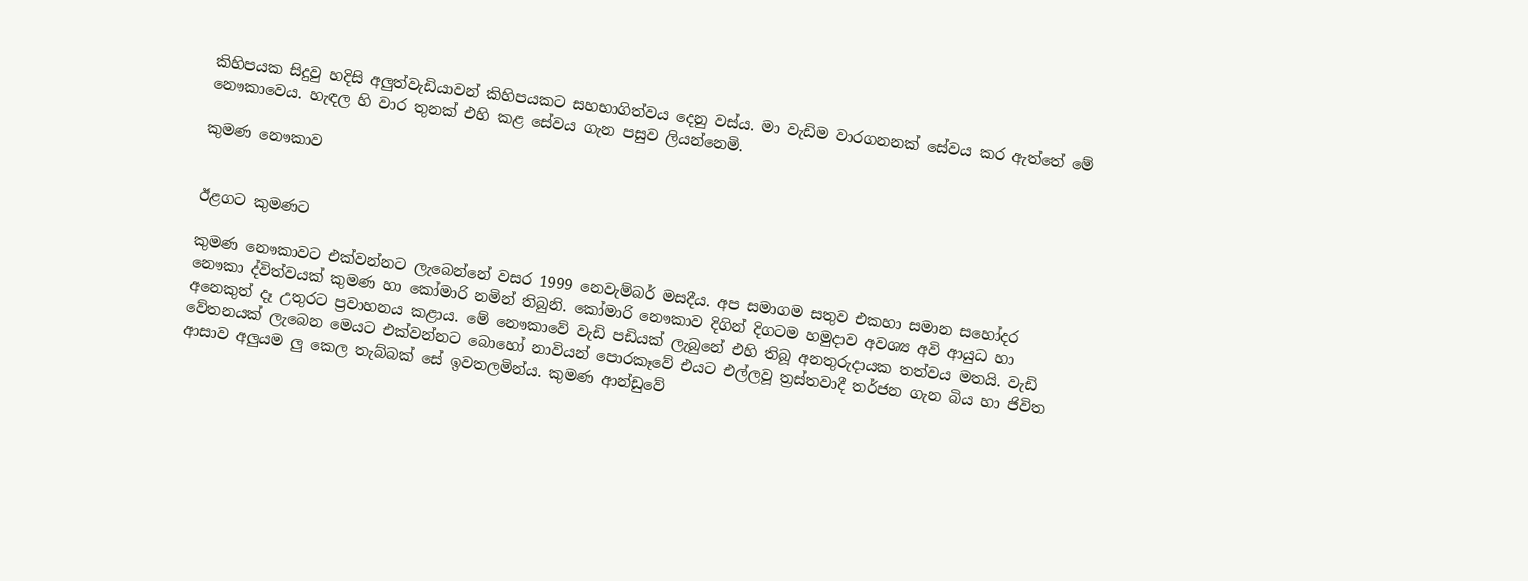කිහිපයක සිදුවු හදිසි අලුත්වැඩියාවන් කිහිපයකට සහභාගිත්වය දෙනු වස්ය. මා වැඩිම වාරගනනක් සේවය කර ඇත්තේ මේ නෞකාවෙය. හැඳල හි වාර තුනක් එහි කළ සේවය ගැන පසුව ලියන්නෙමි.

කුමණ නෞකාව


ඊළගට කුමණට

කුමණ නෞකාවට එක්වන්නට ලැබෙන්නේ වසර 1999 නෙවැම්බර් මසදීය. අප සමාගම සතුව එකහා සමාන සහෝදර නෞකා ද්විත්වයක් කුමණ හා කෝමාරි නමින් තිබුනි. කෝමාරි නෞකාව දිගින් දිගටම හමුදාව අවශ්‍ය අවි ආයුධ හා අනෙකුත් දෑ උතුරට ප්‍රවාහනය කළාය. මේ නෞකාවේ වැඩි පඩියක් ලැබුනේ එහි තිබූ අනතුරුදායක තත්වය මතයි. වැඩි වේතනයක් ලැබෙන මෙයට එක්වන්නට බොහෝ නාවියන් පොරකෑවේ එයට එල්ලවූ ත්‍රස්තවාදී තර්ජන ගැන බිය හා ජිවිත ආසාව අලුයම ලු කෙල තැබ්බක් සේ ඉවතලමින්ය. කුමණ ආන්ඩුවේ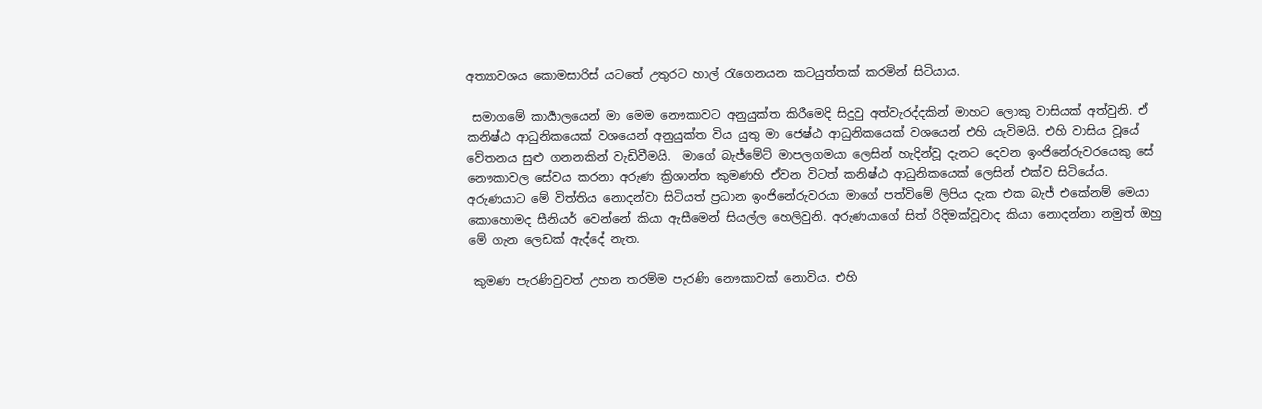අත්‍යාවශය කොමසාරිස් යටතේ උතුරට හාල් රැගෙනයන කටයුත්තක් කරමින් සිටියාය.

 සමාගමේ කාර්‍යාලයෙන් මා මෙම නෞකාවට අනුයුක්ත කිරීමෙදි සිදුවු අත්වැරද්දකින් මාහට ලොකු වාසියක් අත්වුනි. ඒ කනිෂ්ඨ ආධුනිකයෙක් වශයෙන් අනුයුක්ත විය යුතු මා ජෙෂ්ඨ ආධුනිකයෙක් වශයෙන් එහි යැවිමයි. එහි වාසිය වූයේ වේතනය සුළු ගනනකින් වැඩිවීමයි.  මාගේ බැජ්මේට් මාපලගමයා ලෙසින් හැදින්වූ දැනට දෙවන ඉංජිනේරුවරයෙකු සේ නෞකාවල සේවය කරනා අරුණ ක්‍රිශාන්ත කුමණහි ඒවන විටත් කනිෂ්ඨ ආධුනිකයෙක් ලෙසින් එක්ව සිටියේය. අරුණයාට මේ විත්තිය නොදන්වා සිටියත් ප්‍රධාන ඉංජිනේරුවරයා මාගේ පත්විමේ ලිපිය දැක එක බැජ් එකේනම් මෙයා කොහොමද සීනියර් වෙන්නේ කියා ඇසීමෙන් සියල්ල හෙලිවුනි. අරුණයාගේ සිත් රිදිමක්වූවාද කියා නොදන්නා නමුත් ඔහු මේ ගැන ලෙඩක් ඇද්දේ නැත.

 කුමණ පැරණිවුවත් උහන තරම්ම පැරණි නෞකාවක් නොවිය. එහි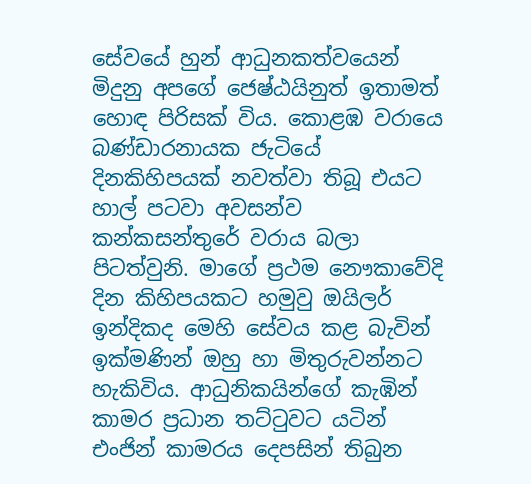සේවයේ හුන් ආධුනකත්වයෙන් මිදුනු අපගේ ජෙෂ්ඨයිනුත් ඉතාමත් හොඳ පිරිසක් විය. කොළඹ වරායෙ බණ්ඩාරනායක ජැටියේ දිනකිහිපයක් නවත්වා තිබූ එයට හාල් පටවා අවසන්ව කන්කසන්තුරේ වරාය බලා පිටත්වුනි. මාගේ ප්‍රථම නෞකාවේදි දින කිහිපයකට හමුවු ඔයිලර් ඉන්දිකද මෙහි සේවය කළ බැවින් ඉක්මණින් ඔහු හා මිතුරුවන්නට හැකිවිය. ආධුනිකයින්ගේ කැඹින් කාමර ප්‍රධාන තට්ටුවට යටින් එංජින් කාමරය දෙපසින් තිබුන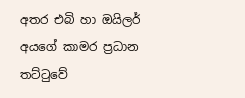අතර එබි හා ඔයිලර් අයගේ කාමර ප්‍රධාන තට්ටුවේ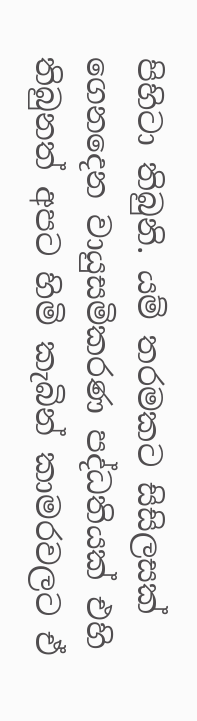පිහිටා තිබුනි. යම් තරමකට සිසිලසක් ගෙනදෙන වායුසමිකරණ පද්ධතියක් එහි තිබුනත් අපට හිමි කැබින් කාමරවලට ඒ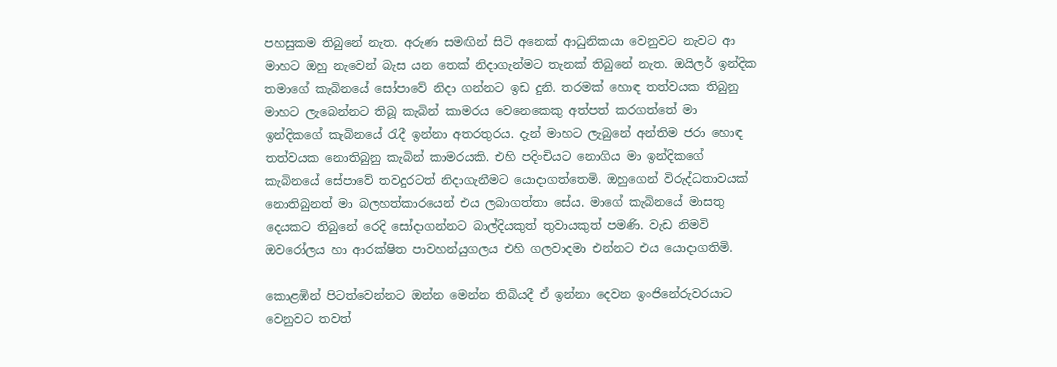පහසුකම තිබුනේ නැත. අරුණ සමඟින් සිටි අනෙක් ආධුනිකයා වෙනුවට නැවට ආ මාහට ඔහු නැවෙන් බැස යන තෙක් නිදාගැන්මට තැනක් තිබුනේ නැත. ඔයිලර් ඉන්දික තමාගේ කැබිනයේ සෝපාවේ නිදා ගන්නට ඉඩ දුනි. තරමක් හොඳ තත්වයක තිබුනු මාහට ලැබෙන්නට තිබූ කැබින් කාමරය වෙනෙකෙකු අත්පත් කරගත්තේ මා ඉන්දිකගේ කැබිනයේ රැදී ඉන්නා අතරතුරය. දැන් මාහට ලැබුනේ අන්තිම ජරා හොඳ තත්වයක නොතිබුනු කැබින් කාමරයකි. එහි පදිංචියට නොගිය මා ඉන්දිකගේ කැබිනයේ සේපාවේ තවදුරටත් නිදාගැනීමට යොදාගත්තෙමි. ඔහුගෙන් විරුද්ධතාවයක් නොතිබුනත් මා බලහත්කාරයෙන් එය ලබාගත්තා සේය. මාගේ කැබිනයේ මාසතු දෙයකට තිබුනේ රෙදි සෝදාගන්නට බාල්දියකුත් තුවායකුත් පමණි. වැඩ නිමවි ඔවරෝලය හා ආරක්ෂිත පාවහන්යුගලය එහි ගලවාදමා එන්නට එය යොදාගතිමි.

කොළඹින් පිටත්වෙන්නට ඔන්න මෙන්න තිබියදී ඒ ඉන්නා දෙවන ඉංජිනේරුවරයාට වෙනුවට තවත්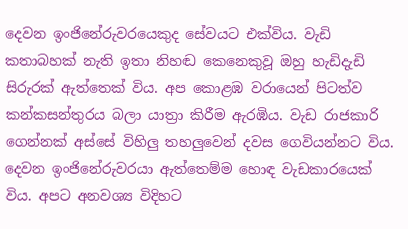දෙවන ඉංජිනේරුවරයෙකුද සේවයට එක්විය. වැඩි කතාබහක් නැති ඉතා නිහඬ කෙනෙකුවූ ඔහු හැඩිදැඩි සිරුරක් ඇත්තෙක් විය. අප කොළඹ වරායෙන් පිටත්ව කන්කසන්තුරය බලා යාත්‍රා කිරීම ඇරඹිය. වැඩ රාජකාරි ගෙන්නක් අස්සේ විහිලු තහලුවෙන් දවස ගෙවියන්නට විය. දෙවන ඉංජිනේරුවරයා ඇත්තෙම්ම හොඳ වැඩකාරයෙක් විය. අපට අනවශ්‍ය විදිහට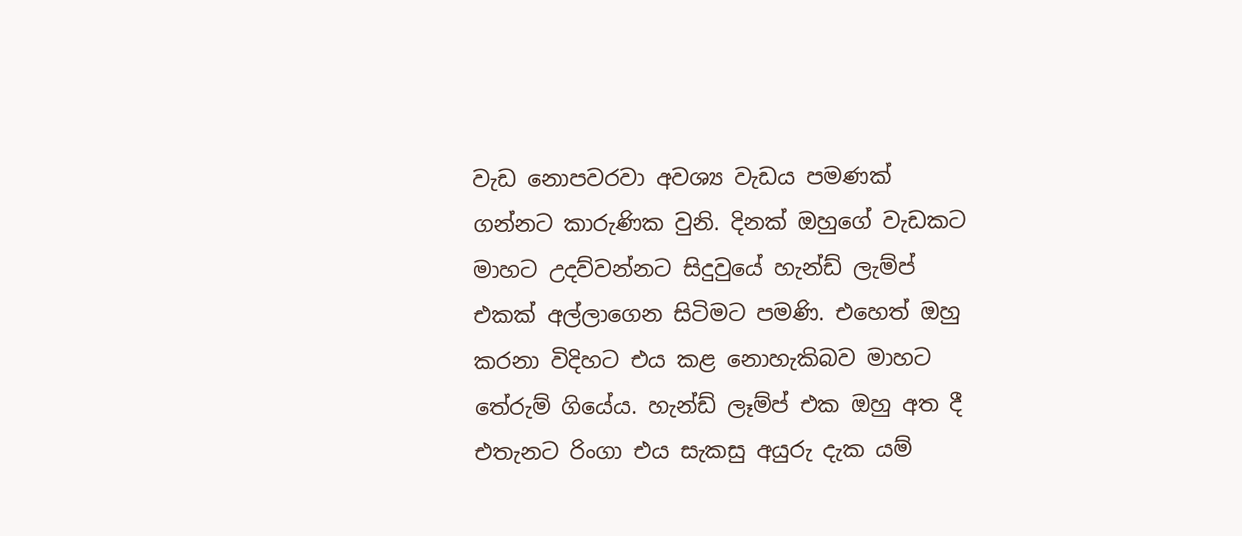වැඩ නොපවරවා අවශ්‍ය වැඩය පමණක් ගන්නට කාරුණික වුනි. දිනක් ඔහුගේ වැඩකට මාහට උදව්වන්නට සිදුවුයේ හැන්ඩ් ලැම්ප් එකක් අල්ලාගෙන සිටිමට පමණි. එහෙත් ඔහු කරනා විදිහට එය කළ නොහැකිබව මාහට තේරුම් ගියේය. හැන්ඩ් ලෑම්ප් එක ඔහු අත දී එතැනට රිංගා එය සැකසු අයුරු දැක යම්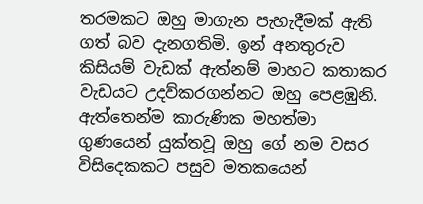තරමකට ඔහු මාගැන පැහැදීමක් ඇති ගත් බව දැනගතිමි. ඉන් අනතුරුව කිසියම් වැඩක් ඇත්නම් මාහට කතාකර වැඩයට උදව්කරගන්නට ඔහු පෙළඹුනි. ඇත්තෙන්ම කාරුණික මහත්මා ගුණයෙන් යුක්තවූ ඔහු ගේ නම වසර විසිදෙකකට පසුව මතකයෙන්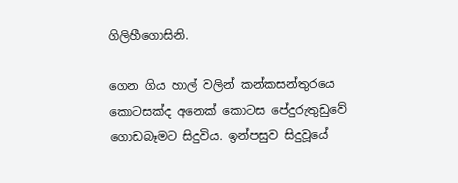ගිලිහීගොසිනි.

ගෙන ගිය හාල් වලින් කන්කසන්තුරයෙ කොටසක්ද අනෙක් කොටස පේදුරුතුඩුවේ ගොඩබෑමට සිදුවිය. ඉන්පසුව සිදුවූයේ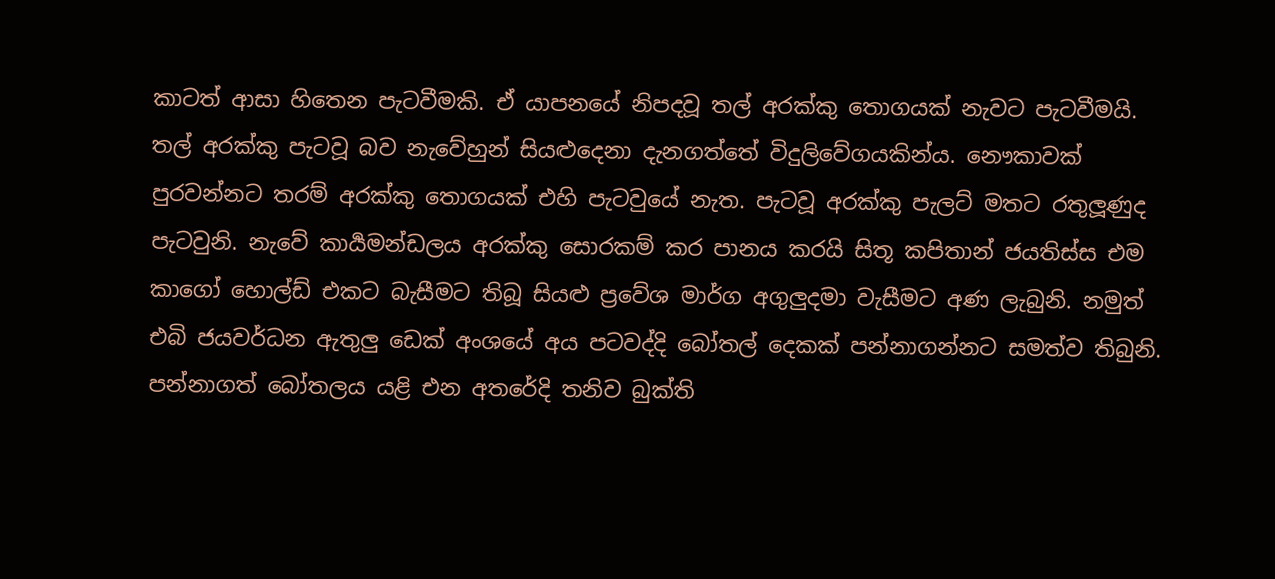කාටත් ආසා හිතෙන පැටවීමකි. ඒ යාපනයේ නිපදවූ තල් අරක්කු තොගයක් නැවට පැටවීමයි. තල් අරක්කු පැටවූ බව නැවේහුන් සියළුදෙනා දැනගත්තේ විදුලිවේගයකින්ය. නෞකාවක් පුරවන්නට තරම් අරක්කු තොගයක් එහි පැටවුයේ නැත. පැටවූ අරක්කු පැලට් මතට රතුලූණුද පැටවුනි. නැවේ කාර්‍යමන්ඩලය අරක්කු සොරකම් කර පානය කරයි සිතූ කපිතාන් ජයතිස්ස එම කාගෝ හොල්ඩ් එකට බැසීමට තිබූ සියළු ප්‍රවේශ මාර්ග අගුලුදමා වැසීමට අණ ලැබුනි. නමුත් එබි ජයවර්ධන ඇතුලු ඩෙක් අංශයේ අය පටවද්දි බෝතල් දෙකක් පන්නාගන්නට සමත්ව තිබුනි. පන්නාගත් බෝතලය යළි එන අතරේදි තනිව බුක්ති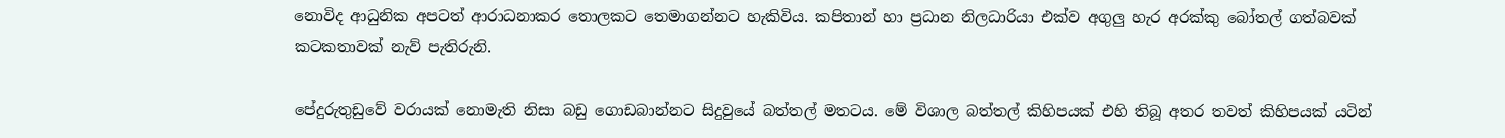නොවිද ආධුනික අපටත් ආරාධනාකර තොලකට තෙමාගන්නට හැකිවිය. කපිතාන් හා ප්‍රධාන නිලධාරියා එක්ව අගුලු හැර අරක්කු බෝතල් ගත්බවක් කටකතාවක් නැව් පැතිරුනි.

පේදුරුතුඩුවේ වරායක් නොමැති නිසා බඩු ගොඩබාන්නට සිදුවුයේ බත්තල් මතටය. මේ විශාල බත්තල් කිහිපයක් එහි තිබූ අතර තවත් කිහිපයක් යටින්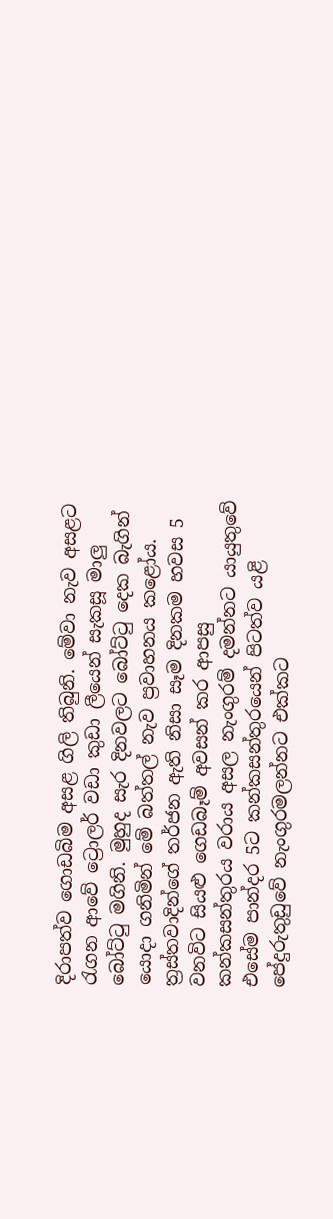දිරාපත්ව ගොඩබිම අසළ ගිලි තිබුනි. මේවා නැව අසළට රැගන ආවේ ට්‍රොලර් වඩා කුඩා ලීයෙන් සැකසූ මාලු බෝට්ටු මගිනි. මුහුද සැර දිනවලට බෝට්ටු දෙක බැගින් යොදා ගනිමින් මේ බත්තල් නැව ප්‍රවාහනය කළෝය. ත්‍රස්තවාදින්ගේ තර්ජන ඇති නිසා සෑම දිනකම හවස 5 වනවිට සියළු ගෙඩබෑම් අවසන් කර ආපසු කන්කසන්තුරය වරාය අසල නැංගුරම් දමන්නට යායුතුවේ එසේම පාන්දර 5ට කන්කසන්තුරයෙන් පිටත්ව යළි පේදුරුතුඩුවේ නැංගුරමලන්නට එක්කට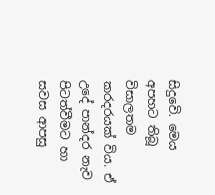සිදුවෙි. මෙය අපහට තිබූ විසාලතම කරදරයක් විය. ඒ උදේ පාන්දර නැව පිටත්වීමට හා සවස ආපසු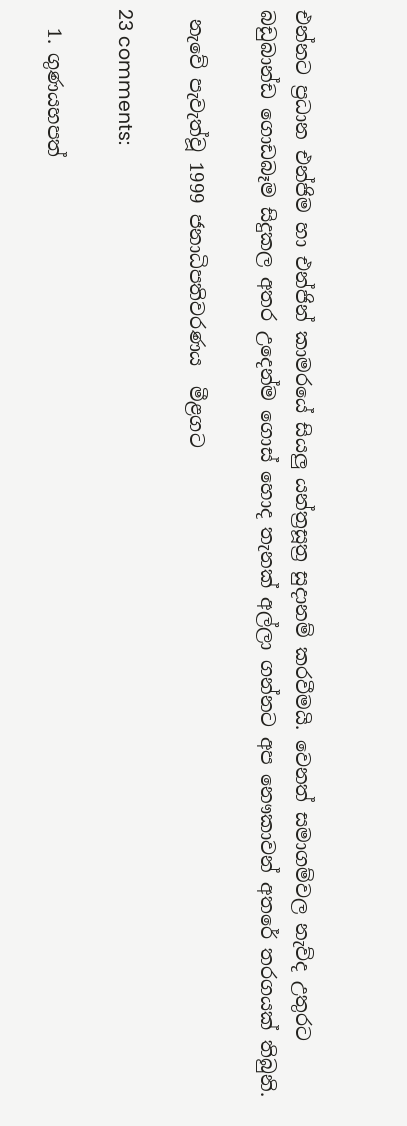එන්නට ප්‍රධාන එන්ජිම හා එන්ජින් කාමරයේ සියලු යන්ත්‍රසූත්‍ර සුදානම් කරවීමයි. වෙනත් සමාගම්වල නැව්ද උතුරට බඩුබාන්ඩ ගොඩබෑම සිදුකල අතර උදෙන්ම ගොස් හොද තැනක් අල්ලා ගන්නට අප නෞකාවන් අතරේ තරගයක් තිබුනි.

 නැවේ පැවැත්වූ 1999 ජනාධිපතිවරණය  මීළගට

23 comments:

  1. ගුණයහපත්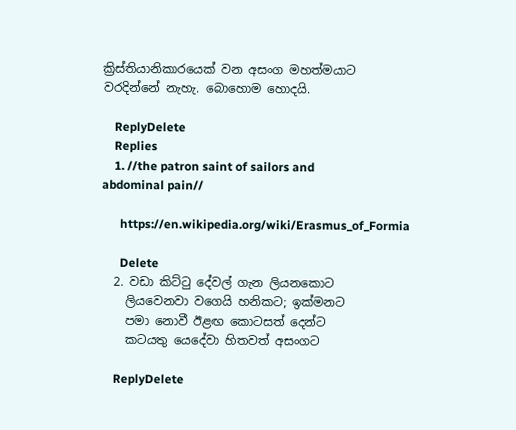ක්‍රිස්තියානිකාරයෙක් වන අසංග මහත්මයාට වරදින්නේ නැහැ. බොහොම හොදයි.

    ReplyDelete
    Replies
    1. //the patron saint of sailors and abdominal pain//

      https://en.wikipedia.org/wiki/Erasmus_of_Formia

      Delete
  2. වඩා කිට්ටු දේවල් ගැන ලියනකොට
    ලියවෙනවා වගෙයි හනිකට; ඉක්මනට
    පමා නොවී ඊළඟ කොටසත් දෙන්ට
    කටයතු යෙදේවා හිතවත් අසංගට

    ReplyDelete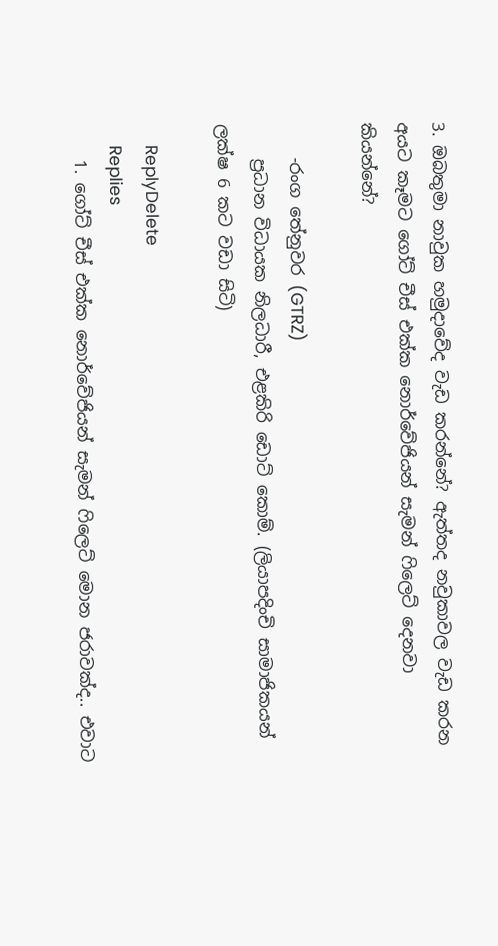3. ඔබතුමා නාවුක හමුදාවේද වැඩ කරන්නේ? ඇත්තද නවුකාවල වැඩ කරන අයට කෑමට ගෝට් චීස් එක්ක නොර්වේජියන් සැමන් ෆිලෙට් දෙනවා කියන්නේ?

    -රංග තේනුවර (GTRZ)
    ප්‍රධාන විධායක නිලධාරී, එළකිරි ඩොට් කොම්. (ලියාපදිංචි සාමාජිකයන් ලක්ෂ 6 කට වඩා සිටි)

    ReplyDelete
    Replies
    1. ගෝට් චීස් එක්ක නොර්වේජියන් සැමන් ෆිලෙට් මොන ජරාවක්ද.. එවාට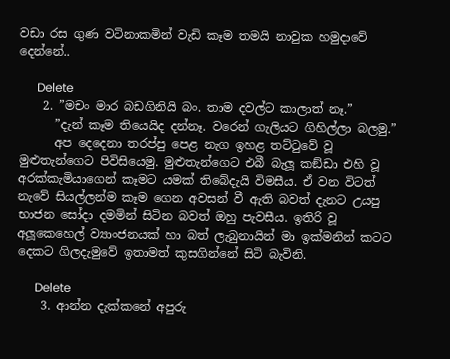වඩා රස ගුණ වටිනාකමින් වැඩි කෑම තමයි නාවුක හමුදාවේ දෙන්නේ..

      Delete
    2. ”මචං මාර බඩගිනියි බං. තාම දවල්ට කාලාත් නෑ.”
      ”දැන් කෑම තියෙයිද දන්නෑ. වරෙන් ගැලියට ගිහිල්ලා බලමු.”
      අප දෙදෙනා තරප්පු පෙළ නැග ඉහළ තට්ටුවේ වූ මුළුතැන්ගෙට පිවිසියෙමු. මුළුතැන්ගෙට එබී බැලූ කඞ්ඩා එහි වූ අරක්කැමියාගෙන් කෑමට යමක් තිබේදැයි විමසීය. ඒ වන විටත් නැවේ සියල්ලන්ම කෑම ගෙන අවසන් වී ඇති බවත් දැනට උයපු භාජන සෝදා දමමින් සිටින බවත් ඔහු පැවසීය. ඉතිරි වූ අලූකෙහෙල් ව්‍යාංජනයක් හා බත් ලැබුනායින් මා ඉක්මනින් කටට දෙකට ගිලදැමුවේ ඉතාමත් කුසගින්නේ සිටි බැවිනි.

      Delete
    3. ආන්න දැක්කනේ අපුරු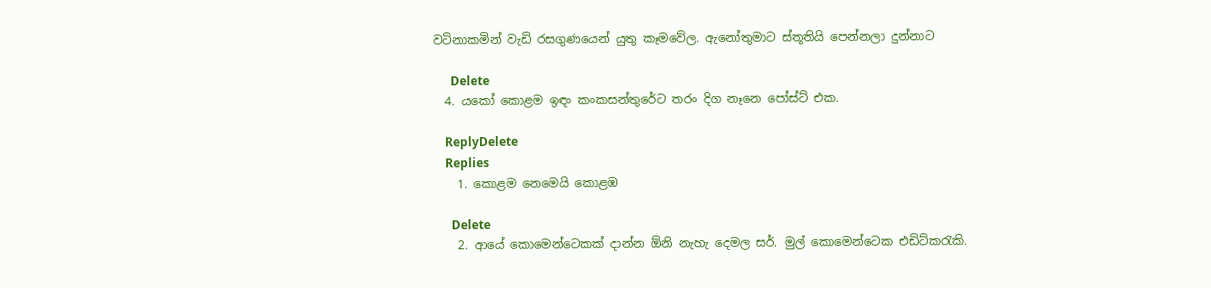වටිනාකමින් වැඩි රසගුණයෙන් යුතු කෑමවේල. ඇනෝතුමාට ස්තූතියි පෙන්නලා දුන්නාට

      Delete
  4. යකෝ කොළම ඉඳං කංකසන්තුරේට තරං දිග නෑනෙ පෝස්ට් එක.

    ReplyDelete
    Replies
    1. කොළම නෙමෙයි කොළඹ

      Delete
    2. ආයේ කොමෙන්ටෙකක් දාන්න ඕනි නැහැ දෙමල සර්. මුල් කොමෙන්ටෙක එඩිට්කරැකි.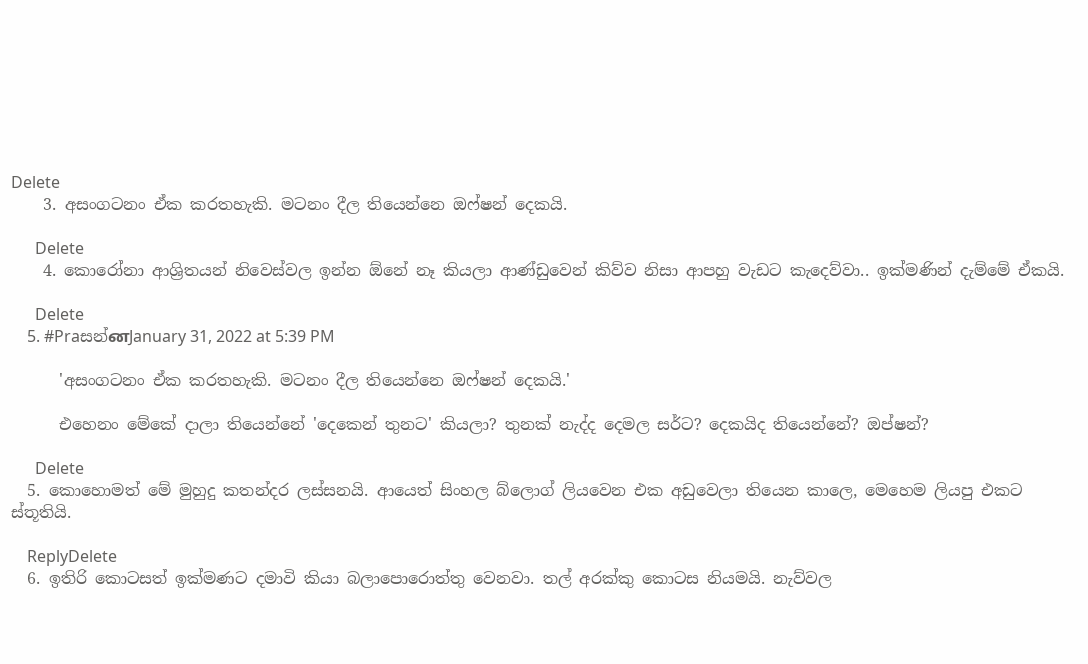Delete
    3. අසංගටනං ඒක කරතහැකි. මටනං දීල තියෙන්නෙ ඔෆ්ෂන් දෙකයි.

      Delete
    4. කොරෝනා ආශ්‍රිතයන් නිවෙස්වල ඉන්න ඕනේ නෑ කියලා ආණ්ඩුවෙන් කිව්ව නිසා ආපහු වැඩට කැදෙව්වා.. ඉක්මණින් දැම්මේ ඒකයි.

      Delete
    5. #Praසන්னJanuary 31, 2022 at 5:39 PM

      'අසංගටනං ඒක කරතහැකි. මටනං දීල තියෙන්නෙ ඔෆ්ෂන් දෙකයි.'

      එහෙනං මේකේ දාලා තියෙන්නේ 'දෙකෙන් තුනට' කියලා? තුනක් නැද්ද දෙමල සර්ට? දෙකයිද තියෙන්නේ? ඔප්ෂන්?

      Delete
  5. කොහොමත් මේ මුහුදු කතන්දර ලස්සනයි. ආයෙත් සිංහල බ්ලොග් ලියවෙන එක අඩුවෙලා තියෙන කාලෙ, මෙහෙම ලියපු එකට ස්තූතියි.

    ReplyDelete
  6. ඉතිරි කොටසත් ඉක්මණට දමාවි කියා බලාපොරොත්තු වෙනවා. තල් අරක්කු කොටස නියමයි. නැව්වල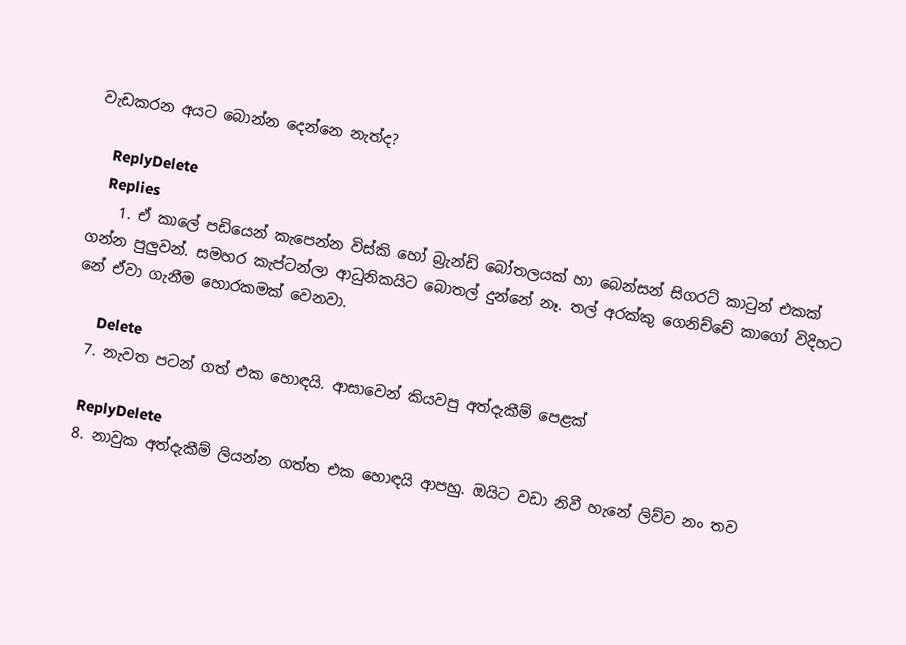වැඩකරන අයට බොන්න දෙන්නෙ නැත්ද?

    ReplyDelete
    Replies
    1. ඒ කාලේ පඩියෙන් කැපෙන්න විස්කි හෝ බ්‍රැන්ඩි බෝතලයක් හා බෙන්සන් සිගරට් කාටුන් එකක් ගන්න පුලුවන්. සමහර කැප්ටන්ලා ආධුනිකයිට බොතල් දුන්නේ නෑ. තල් අරක්කු ගෙනිච්චේ කාගෝ විදිහට නේ ඒවා ගැනීම හොරකමක් වෙනවා.

      Delete
  7. නැවත පටන් ගත් එක හොඳයි. ආසාවෙන් කියවපු අත්දැකීම් පෙළක්

    ReplyDelete
  8. නාවුක අත්දැකීම් ලියන්න ගත්ත එක හොඳයි ආපහු. ඔයිට වඩා නිවී හැනේ ලිව්ව නං තව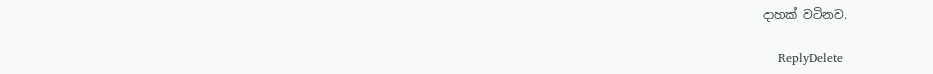දාහක් වටිනව.

    ReplyDelete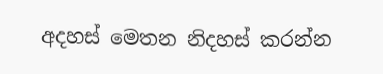අදහස් මෙතන නිදහස් කරන්න